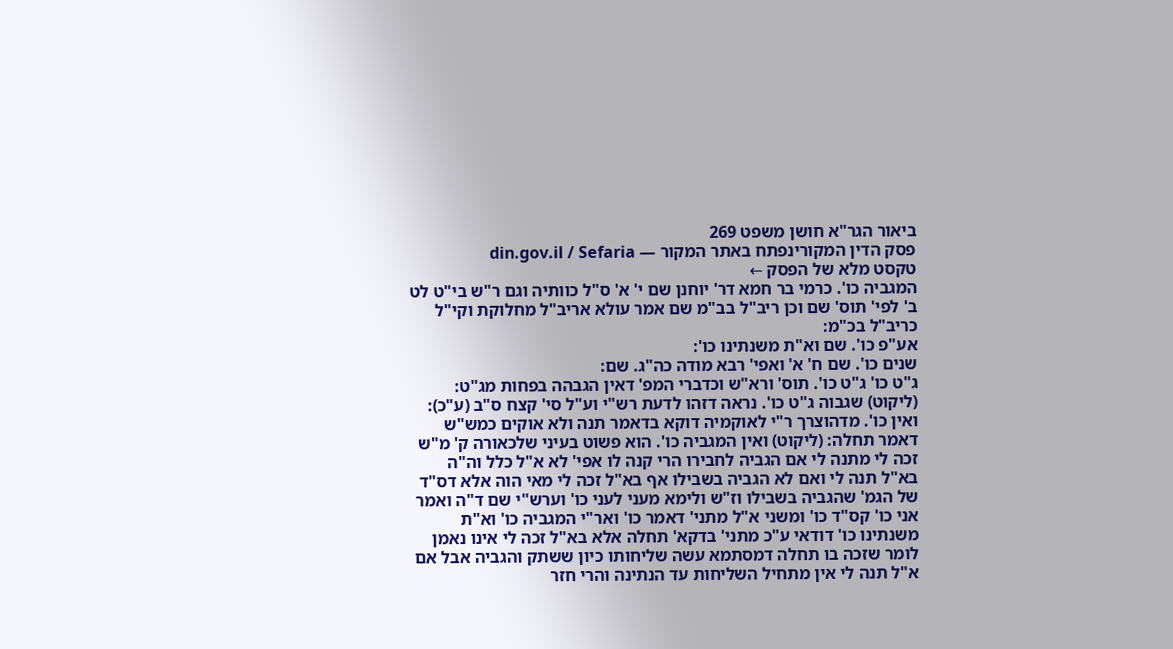ביאור הגר"א חושן משפט 269
פסק הדין המקורינפתח באתר המקור — din.gov.il / Sefaria
טקסט מלא של הפסק ←
המגביה כו'. כרמי בר חמא דר' יוחנן שם י' א' ס"ל כוותיה וגם ר"ש בי"ט לט ב' לפי' תוס' שם וכן ריב"ל בב"מ שם אמר עולא אריב"ל מחלוקת וקי"ל כריב"ל בכ"מ:
אע"פ כו'. שם וא"ת משנתינו כו':
שנים כו'. שם ח' א' ואפי' רבא מודה כה"ג. שם:
ג"ט כו' ג"ט כו'. תוס' ורא"ש וכדברי המפ' דאין הגבהה בפחות מג"ט: (ליקוט) שגבוה ג"ט כו'. נראה דזהו לדעת רש"י וע"ל סי' קצח ס"ב (ע"כ):
ואין כו'. מדהוצרך ר"י לאוקמיה דוקא בדאמר תנה ולא אוקים כמש"ש דאמר תחלה: (ליקוט) ואין המגביה כו'. הוא פשוט בעיני שלכאורה ק' מ"ש זכה לי מתנה לי אם הגביה לחבירו הרי קנה לו אפי' לא א"ל כלל וה"ה בא"ל תנה לי ואם לא הגביה בשבילו אף בא"ל זכה לי מאי הוה אלא דס"ד של הגמ' שהגביה בשבילו וז"ש ולימא מעני לעני כו' וערש"י שם ד"ה ואמר אני כו' קס"ד כו' ומשני א"ל מתני' דאמר כו' ואר"י המגביה כו' וא"ת משנתינו כו' דודאי ע"כ מתני' בדקא' תחלה אלא בא"ל זכה לי אינו נאמן לומר שזכה בו תחלה דמסתמא עשה שליחותו כיון ששתק והגביה אבל אם א"ל תנה לי אין מתחיל השליחות עד הנתינה והרי חזר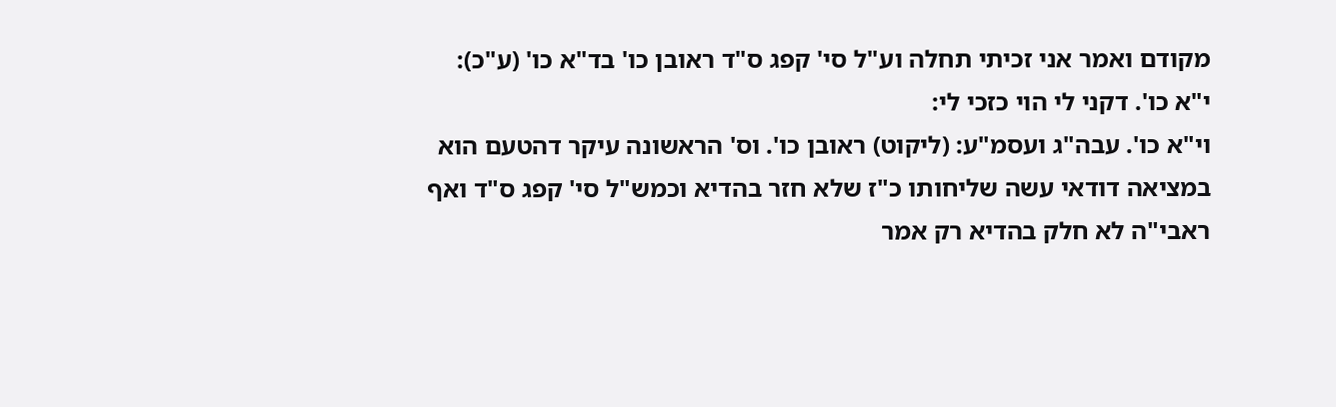מקודם ואמר אני זכיתי תחלה וע"ל סי' קפג ס"ד ראובן כו' בד"א כו' (ע"כ):
י"א כו'. דקני לי הוי כזכי לי:
וי"א כו'. עבה"ג ועסמ"ע: (ליקוט) ראובן כו'. וס' הראשונה עיקר דהטעם הוא במציאה דודאי עשה שליחותו כ"ז שלא חזר בהדיא וכמש"ל סי' קפג ס"ד ואף ראבי"ה לא חלק בהדיא רק אמר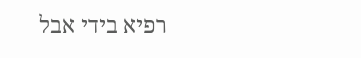רפיא בידי אבל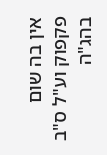אין בה שום פקפוק וע"ל ס"ב בהג"ה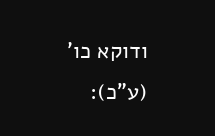ודוקא כו' (ע"כ):